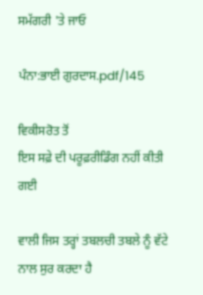ਸਮੱਗਰੀ 'ਤੇ ਜਾਓ

ਪੰਨਾ:ਭਾਈ ਗੁਰਦਾਸ.pdf/145

ਵਿਕੀਸਰੋਤ ਤੋਂ
ਇਸ ਸਫ਼ੇ ਦੀ ਪਰੂਫ਼ਰੀਡਿੰਗ ਨਹੀਂ ਕੀਤੀ ਗਈ

ਵਾਲੀ ਜਿਸ ਤਰ੍ਹਾਂ ਤਬਲਚੀ ਤਬਲੇ ਨੂੰ ਵੱਟੇ ਨਾਲ ਸੁਰ ਕਰਦਾ ਹੈ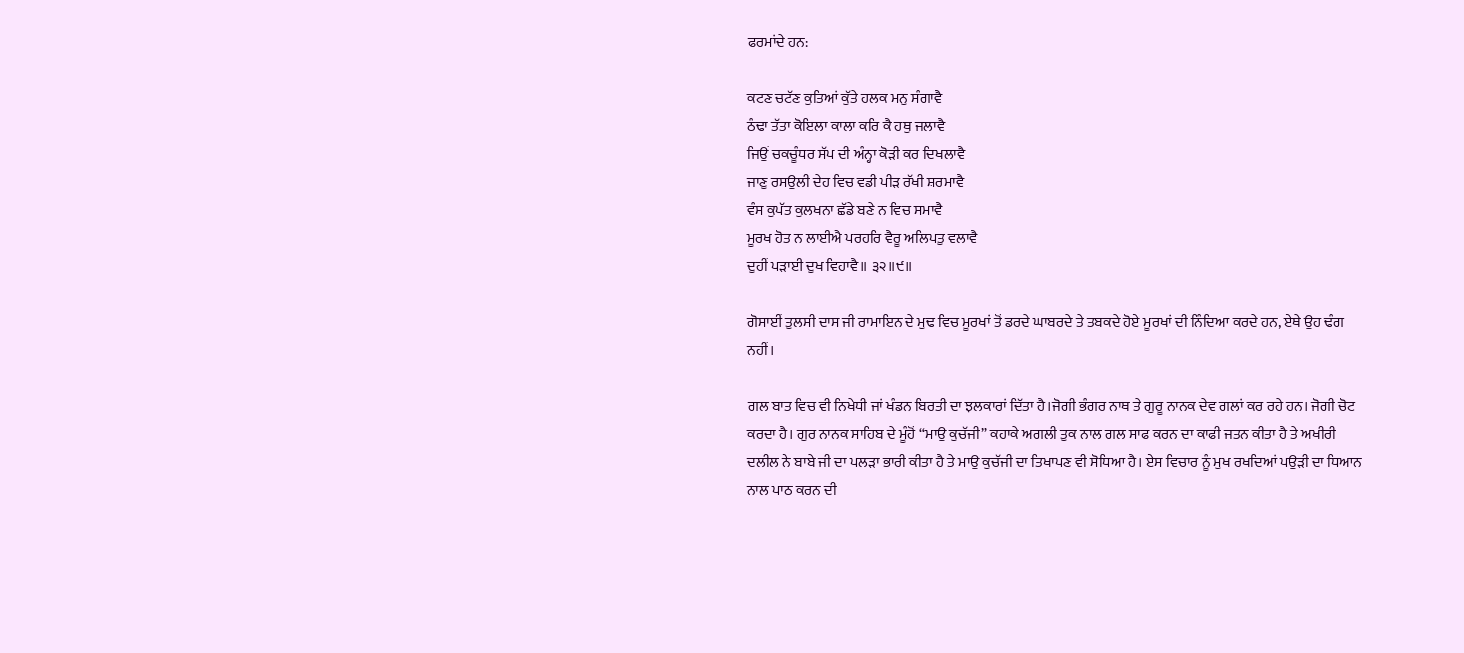ਫਰਮਾਂਦੇ ਹਨ:

ਕਟਣ ਚਟੱਣ ਕੁਤਿਆਂ ਕੁੱਤੇ ਹਲਕ ਮਨੁ ਸੰਗਾਵੈ
ਠੰਢਾ ਤੱਤਾ ਕੋਇਲਾ ਕਾਲਾ ਕਰਿ ਕੈ ਹਥੁ ਜਲਾਵੈ
ਜਿਉਂ ਚਕਚੂੰਧਰ ਸੱਪ ਦੀ ਅੰਨ੍ਹਾ ਕੋੜੀ ਕਰ ਦਿਖਲਾਵੈ
ਜਾਣੁ ਰਸਉਲੀ ਦੇਹ ਵਿਚ ਵਡੀ ਪੀੜ ਰੱਖੀ ਸ਼ਰਮਾਵੈ
ਵੰਸ ਕੁਪੱਤ ਕੁਲਖਨਾ ਛੱਡੇ ਬਣੇ ਨ ਵਿਚ ਸਮਾਵੈ
ਮੂਰਖ ਹੋਤ ਨ ਲਾਈਐ ਪਰਹਰਿ ਵੈਰੂ ਅਲਿਪਤੁ ਵਲਾਵੈ
ਦੁਹੀਂ ਪੜਾਈ ਦੁਖ ਵਿਹਾਵੈ॥ ੩੨॥੯॥

ਗੋਸਾਈਂ ਤੁਲਸੀ ਦਾਸ ਜੀ ਰਾਮਾਇਨ ਦੇ ਮੁਢ ਵਿਚ ਮੂਰਖਾਂ ਤੋਂ ਡਰਦੇ ਘਾਬਰਦੇ ਤੇ ਤਬਕਦੇ ਹੋਏ ਮੂਰਖਾਂ ਦੀ ਨਿੰਦਿਆ ਕਰਦੇ ਹਨ, ਏਥੇ ਉਹ ਢੰਗ ਨਹੀਂ।

ਗਲ ਬਾਤ ਵਿਚ ਵੀ ਨਿਖੇਧੀ ਜਾਂ ਖੰਡਨ ਬਿਰਤੀ ਦਾ ਝਲਕਾਰਾਂ ਦਿੱਤਾ ਹੈ।ਜੋਗੀ ਭੰਗਰ ਨਾਥ ਤੇ ਗੁਰੂ ਨਾਨਕ ਦੇਵ ਗਲਾਂ ਕਰ ਰਹੇ ਹਨ। ਜੋਗੀ ਚੋਟ ਕਰਦਾ ਹੈ। ਗੁਰ ਨਾਨਕ ਸਾਹਿਬ ਦੇ ਮੂੰਹੋਂ “ਮਾਉ ਕੁਚੱਜੀ” ਕਹਾਕੇ ਅਗਲੀ ਤੁਕ ਨਾਲ ਗਲ ਸਾਫ ਕਰਨ ਦਾ ਕਾਫੀ ਜਤਨ ਕੀਤਾ ਹੈ ਤੇ ਅਖੀਰੀ ਦਲੀਲ ਨੇ ਬਾਬੇ ਜੀ ਦਾ ਪਲੜਾ ਭਾਰੀ ਕੀਤਾ ਹੈ ਤੇ ਮਾਉ ਕੁਚੱਜੀ ਦਾ ਤਿਖਾਪਣ ਵੀ ਸੋਧਿਆ ਹੈ। ਏਸ ਵਿਚਾਰ ਨੂੰ ਮੁਖ ਰਖਦਿਆਂ ਪਉੜੀ ਦਾ ਧਿਆਨ ਨਾਲ ਪਾਠ ਕਰਨ ਦੀ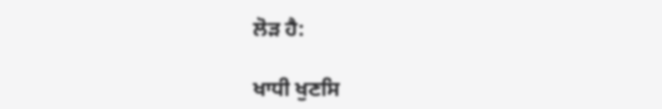ਲੋੜ ਹੈ:

ਖਾਧੀ ਖੁਣਸਿ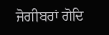ਜੋਗੀਬਰਾਂ ਗੋਦਿ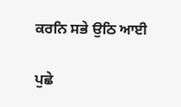ਕਰਨਿ ਸਭੇ ਉਠਿ ਆਈ

ਪੁਛੇ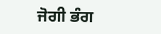ਜੋਗੀ ਭੰਗ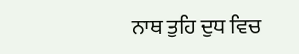ਨਾਥ ਤੁਹਿ ਦੁਧ ਵਿਚ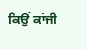ਕਿਉਂ ਕਾਂਜੀ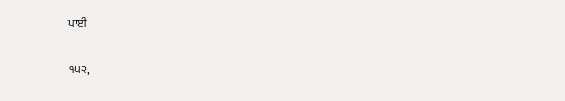ਪਾਈ

੧੫੨,